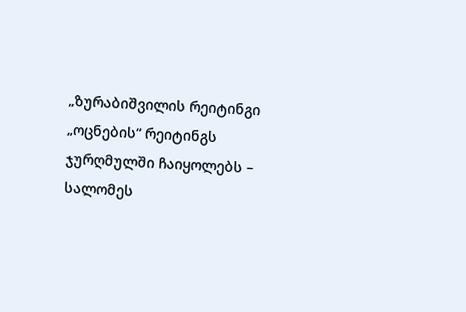„ზურაბიშვილის რეიტინგი „ოცნების“ რეიტინგს ჯურღმულში ჩაიყოლებს – სალომეს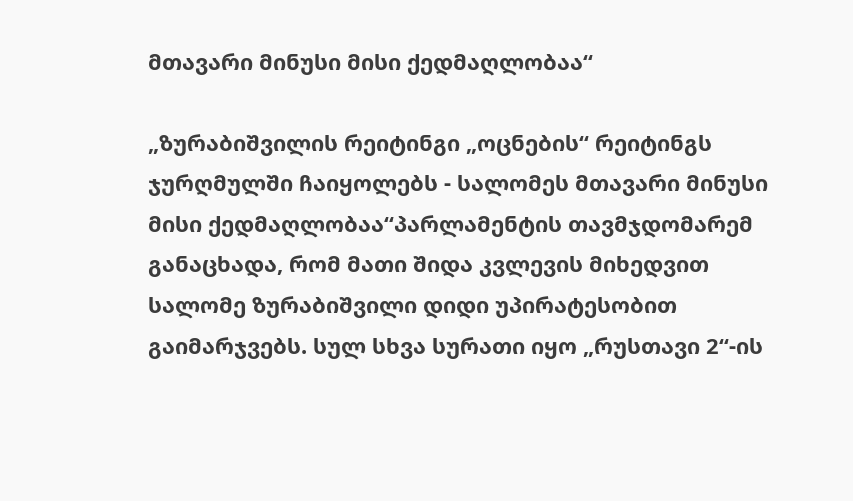მთავარი მინუსი მისი ქედმაღლობაა“

„ზურაბიშვილის რეიტინგი „ოცნების“ რეიტინგს ჯურღმულში ჩაიყოლებს - სალომეს მთავარი მინუსი მისი ქედმაღლობაა“პარლამენტის თავმჯდომარემ განაცხადა, რომ მათი შიდა კვლევის მიხედვით სალომე ზურაბიშვილი დიდი უპირატესობით გაიმარჯვებს. სულ სხვა სურათი იყო „რუსთავი 2“-ის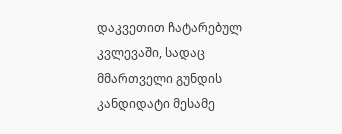დაკვეთით ჩატარებულ კვლევაში, სადაც მმართველი გუნდის კანდიდატი მესამე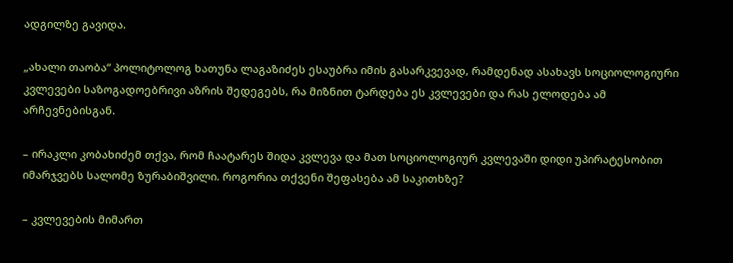ადგილზე გავიდა.

„ახალი თაობა“ პოლიტოლოგ ხათუნა ლაგაზიძეს ესაუბრა იმის გასარკვევად, რამდენად ასახავს სოციოლოგიური კვლევები საზოგადოებრივი აზრის შედეგებს, რა მიზნით ტარდება ეს კვლევები და რას ელოდება ამ არჩევნებისგან.

– ირაკლი კობახიძემ თქვა, რომ ჩაატარეს შიდა კვლევა და მათ სოციოლოგიურ კვლევაში დიდი უპირატესობით იმარჯვებს სალომე ზურაბიშვილი. როგორია თქვენი შეფასება ამ საკითხზე?

– კვლევების მიმართ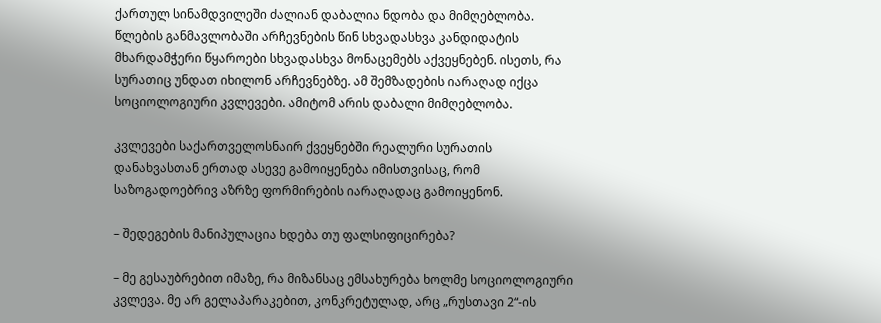ქართულ სინამდვილეში ძალიან დაბალია ნდობა და მიმღებლობა. წლების განმავლობაში არჩევნების წინ სხვადასხვა კანდიდატის მხარდამჭერი წყაროები სხვადასხვა მონაცემებს აქვეყნებენ. ისეთს, რა სურათიც უნდათ იხილონ არჩევნებზე. ამ შემზადების იარაღად იქცა სოციოლოგიური კვლევები. ამიტომ არის დაბალი მიმღებლობა.

კვლევები საქართველოსნაირ ქვეყნებში რეალური სურათის დანახვასთან ერთად ასევე გამოიყენება იმისთვისაც, რომ საზოგადოებრივ აზრზე ფორმირების იარაღადაც გამოიყენონ.

– შედეგების მანიპულაცია ხდება თუ ფალსიფიცირება?

– მე გესაუბრებით იმაზე, რა მიზანსაც ემსახურება ხოლმე სოციოლოგიური კვლევა. მე არ გელაპარაკებით, კონკრეტულად, არც „რუსთავი 2“-ის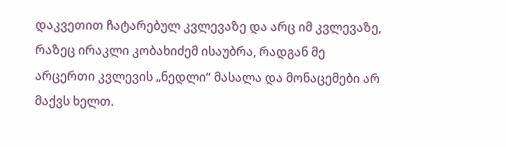დაკვეთით ჩატარებულ კვლევაზე და არც იმ კვლევაზე, რაზეც ირაკლი კობახიძემ ისაუბრა, რადგან მე არცერთი კვლევის „ნედლი“ მასალა და მონაცემები არ მაქვს ხელთ.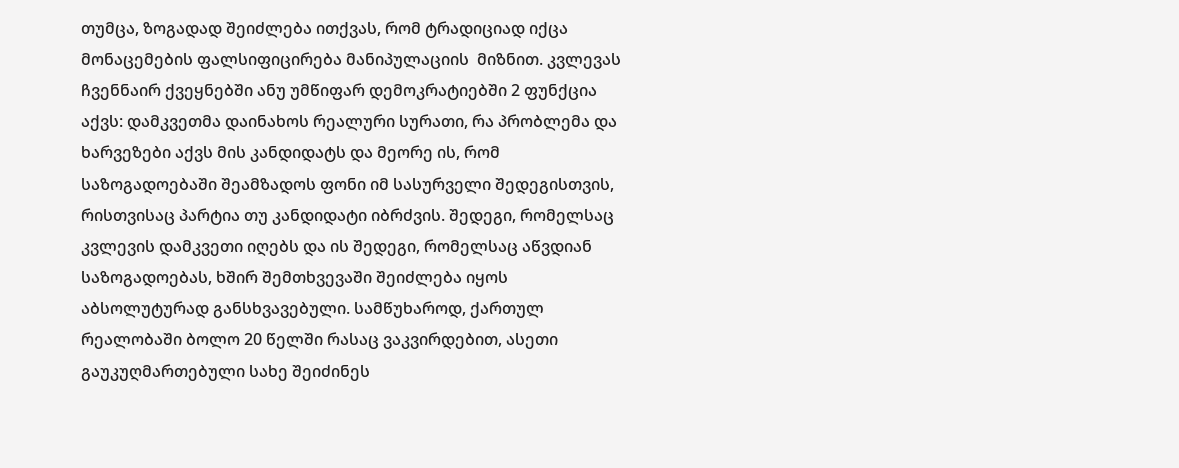თუმცა, ზოგადად შეიძლება ითქვას, რომ ტრადიციად იქცა მონაცემების ფალსიფიცირება მანიპულაციის  მიზნით. კვლევას ჩვენნაირ ქვეყნებში ანუ უმწიფარ დემოკრატიებში 2 ფუნქცია აქვს: დამკვეთმა დაინახოს რეალური სურათი, რა პრობლემა და ხარვეზები აქვს მის კანდიდატს და მეორე ის, რომ საზოგადოებაში შეამზადოს ფონი იმ სასურველი შედეგისთვის, რისთვისაც პარტია თუ კანდიდატი იბრძვის. შედეგი, რომელსაც კვლევის დამკვეთი იღებს და ის შედეგი, რომელსაც აწვდიან საზოგადოებას, ხშირ შემთხვევაში შეიძლება იყოს აბსოლუტურად განსხვავებული. სამწუხაროდ, ქართულ რეალობაში ბოლო 20 წელში რასაც ვაკვირდებით, ასეთი გაუკუღმართებული სახე შეიძინეს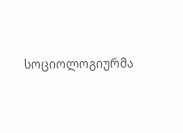სოციოლოგიურმა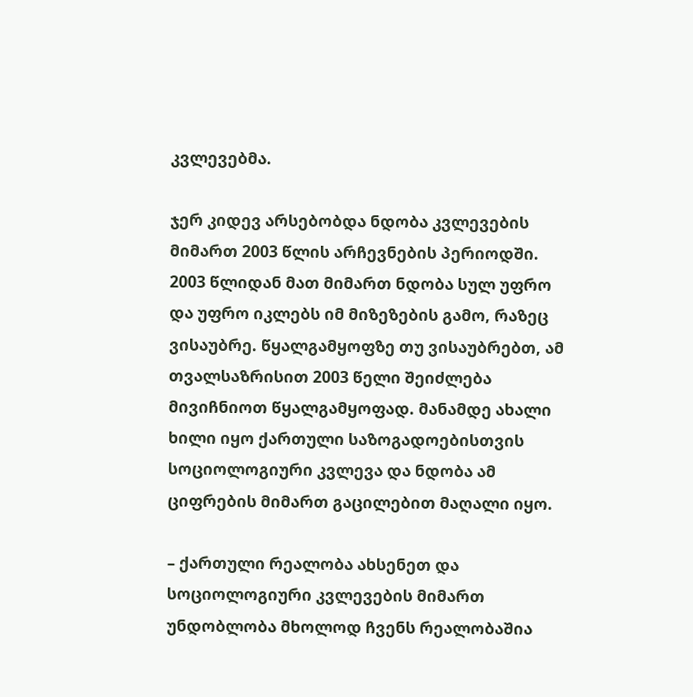კვლევებმა.

ჯერ კიდევ არსებობდა ნდობა კვლევების მიმართ 2003 წლის არჩევნების პერიოდში. 2003 წლიდან მათ მიმართ ნდობა სულ უფრო და უფრო იკლებს იმ მიზეზების გამო, რაზეც ვისაუბრე. წყალგამყოფზე თუ ვისაუბრებთ, ამ თვალსაზრისით 2003 წელი შეიძლება მივიჩნიოთ წყალგამყოფად. მანამდე ახალი ხილი იყო ქართული საზოგადოებისთვის სოციოლოგიური კვლევა და ნდობა ამ ციფრების მიმართ გაცილებით მაღალი იყო.

– ქართული რეალობა ახსენეთ და სოციოლოგიური კვლევების მიმართ უნდობლობა მხოლოდ ჩვენს რეალობაშია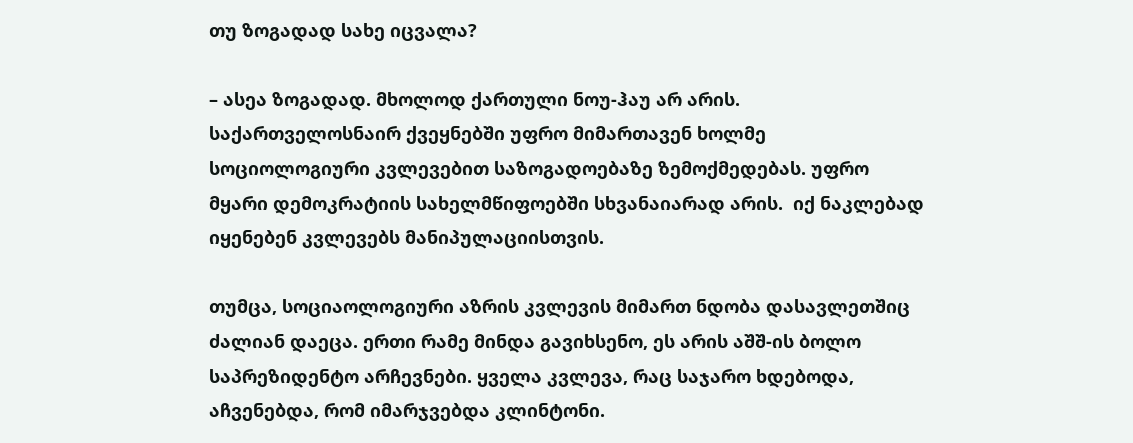თუ ზოგადად სახე იცვალა?

– ასეა ზოგადად. მხოლოდ ქართული ნოუ-ჰაუ არ არის. საქართველოსნაირ ქვეყნებში უფრო მიმართავენ ხოლმე სოციოლოგიური კვლევებით საზოგადოებაზე ზემოქმედებას. უფრო მყარი დემოკრატიის სახელმწიფოებში სხვანაიარად არის.  იქ ნაკლებად იყენებენ კვლევებს მანიპულაციისთვის.

თუმცა, სოციაოლოგიური აზრის კვლევის მიმართ ნდობა დასავლეთშიც ძალიან დაეცა. ერთი რამე მინდა გავიხსენო, ეს არის აშშ-ის ბოლო საპრეზიდენტო არჩევნები. ყველა კვლევა, რაც საჯარო ხდებოდა, აჩვენებდა, რომ იმარჯვებდა კლინტონი.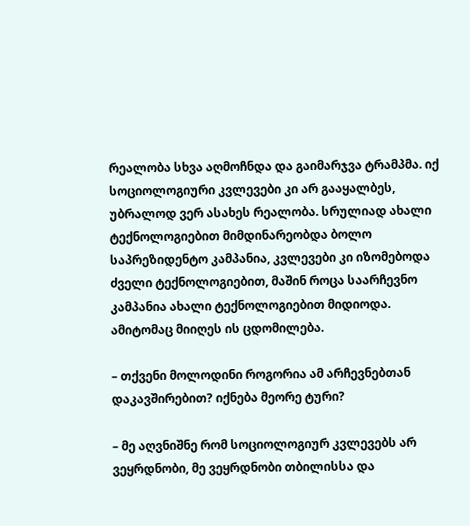რეალობა სხვა აღმოჩნდა და გაიმარჯვა ტრამპმა. იქ სოციოლოგიური კვლევები კი არ გააყალბეს, უბრალოდ ვერ ასახეს რეალობა. სრულიად ახალი ტექნოლოგიებით მიმდინარეობდა ბოლო საპრეზიდენტო კამპანია, კვლევები კი იზომებოდა ძველი ტექნოლოგიებით, მაშინ როცა საარჩევნო კამპანია ახალი ტექნოლოგიებით მიდიოდა. ამიტომაც მიიღეს ის ცდომილება.

– თქვენი მოლოდინი როგორია ამ არჩევნებთან დაკავშირებით? იქნება მეორე ტური?

– მე აღვნიშნე რომ სოციოლოგიურ კვლევებს არ ვეყრდნობი, მე ვეყრდნობი თბილისსა და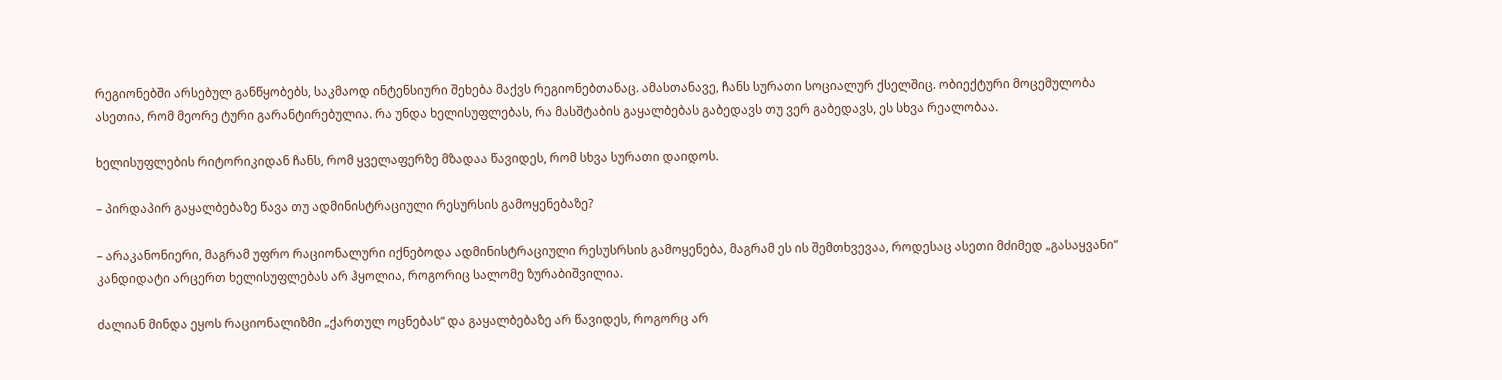რეგიონებში არსებულ განწყობებს, საკმაოდ ინტენსიური შეხება მაქვს რეგიონებთანაც. ამასთანავე, ჩანს სურათი სოციალურ ქსელშიც. ობიექტური მოცემულობა ასეთია, რომ მეორე ტური გარანტირებულია. რა უნდა ხელისუფლებას, რა მასშტაბის გაყალბებას გაბედავს თუ ვერ გაბედავს, ეს სხვა რეალობაა.

ხელისუფლების რიტორიკიდან ჩანს, რომ ყველაფერზე მზადაა წავიდეს, რომ სხვა სურათი დაიდოს.

– პირდაპირ გაყალბებაზე წავა თუ ადმინისტრაციული რესურსის გამოყენებაზე?

– არაკანონიერი, მაგრამ უფრო რაციონალური იქნებოდა ადმინისტრაციული რესუსრსის გამოყენება, მაგრამ ეს ის შემთხვევაა, როდესაც ასეთი მძიმედ „გასაყვანი“ კანდიდატი არცერთ ხელისუფლებას არ ჰყოლია, როგორიც სალომე ზურაბიშვილია.

ძალიან მინდა ეყოს რაციონალიზმი „ქართულ ოცნებას“ და გაყალბებაზე არ წავიდეს, როგორც არ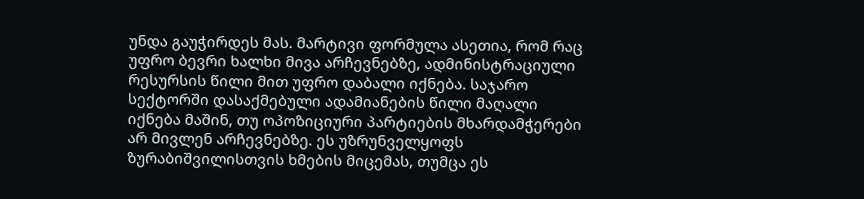უნდა გაუჭირდეს მას. მარტივი ფორმულა ასეთია, რომ რაც უფრო ბევრი ხალხი მივა არჩევნებზე, ადმინისტრაციული რესურსის წილი მით უფრო დაბალი იქნება. საჯარო სექტორში დასაქმებული ადამიანების წილი მაღალი იქნება მაშინ, თუ ოპოზიციური პარტიების მხარდამჭერები არ მივლენ არჩევნებზე. ეს უზრუნველყოფს ზურაბიშვილისთვის ხმების მიცემას, თუმცა ეს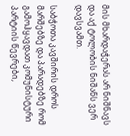მის მხარდაჭერას არ ნიშნავს და აქ ტოლობის ნიშანს ვერ დავსვამთ.

საბჭოთა კავშირის დროს მარშებზე და პარადებზე რომ გამოჰყავდათ კომუნისტური პარტიის წევრები,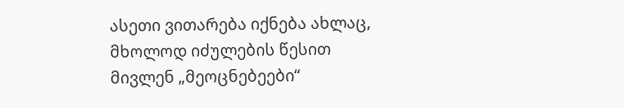ასეთი ვითარება იქნება ახლაც, მხოლოდ იძულების წესით მივლენ „მეოცნებეები“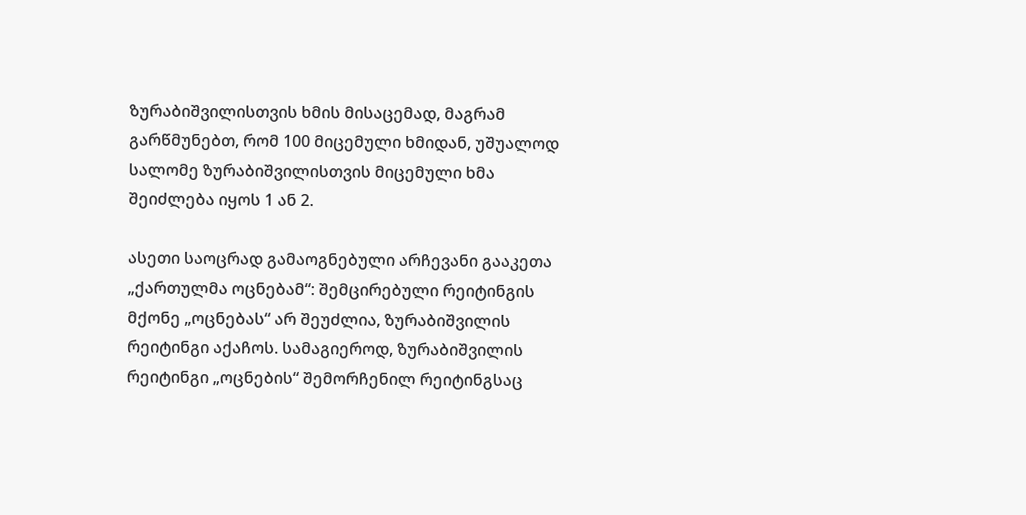ზურაბიშვილისთვის ხმის მისაცემად, მაგრამ გარწმუნებთ, რომ 100 მიცემული ხმიდან, უშუალოდ სალომე ზურაბიშვილისთვის მიცემული ხმა შეიძლება იყოს 1 ან 2.

ასეთი საოცრად გამაოგნებული არჩევანი გააკეთა „ქართულმა ოცნებამ“: შემცირებული რეიტინგის მქონე „ოცნებას“ არ შეუძლია, ზურაბიშვილის რეიტინგი აქაჩოს. სამაგიეროდ, ზურაბიშვილის რეიტინგი „ოცნების“ შემორჩენილ რეიტინგსაც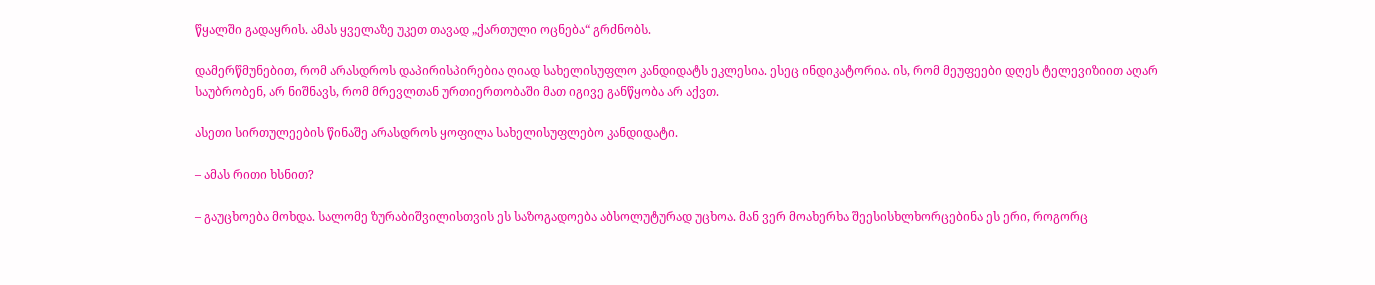წყალში გადაყრის. ამას ყველაზე უკეთ თავად „ქართული ოცნება“ გრძნობს.

დამერწმუნებით, რომ არასდროს დაპირისპირებია ღიად სახელისუფლო კანდიდატს ეკლესია. ესეც ინდიკატორია. ის, რომ მეუფეები დღეს ტელევიზიით აღარ საუბრობენ, არ ნიშნავს, რომ მრევლთან ურთიერთობაში მათ იგივე განწყობა არ აქვთ.

ასეთი სირთულეების წინაშე არასდროს ყოფილა სახელისუფლებო კანდიდატი.

– ამას რითი ხსნით?

– გაუცხოება მოხდა. სალომე ზურაბიშვილისთვის ეს საზოგადოება აბსოლუტურად უცხოა. მან ვერ მოახერხა შეესისხლხორცებინა ეს ერი, როგორც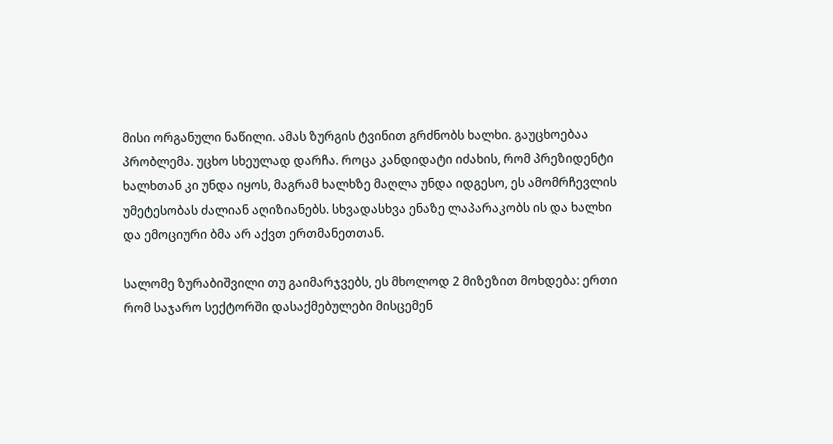მისი ორგანული ნაწილი. ამას ზურგის ტვინით გრძნობს ხალხი. გაუცხოებაა პრობლემა. უცხო სხეულად დარჩა. როცა კანდიდატი იძახის, რომ პრეზიდენტი ხალხთან კი უნდა იყოს, მაგრამ ხალხზე მაღლა უნდა იდგესო, ეს ამომრჩევლის უმეტესობას ძალიან აღიზიანებს. სხვადასხვა ენაზე ლაპარაკობს ის და ხალხი და ემოციური ბმა არ აქვთ ერთმანეთთან.

სალომე ზურაბიშვილი თუ გაიმარჯვებს, ეს მხოლოდ 2 მიზეზით მოხდება: ერთი რომ საჯარო სექტორში დასაქმებულები მისცემენ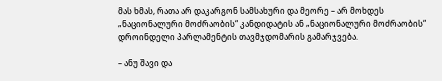მას ხმას, რათა არ დაკარგონ სამსახური და მეორე – არ მოხდეს „ნაციონალური მოძრაობის“ კანდიდატის ან „ნაციონალური მოძრაობის“ დროინდელი პარლამენტის თავმჯდომარის გამარჯვება.

– ანუ შავი და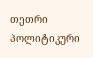თეთრი პოლიტიკური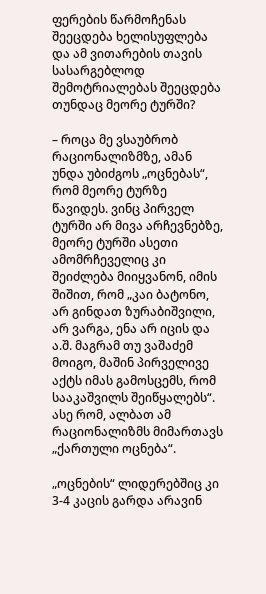ფერების წარმოჩენას შეეცდება ხელისუფლება და ამ ვითარების თავის სასარგებლოდ შემოტრიალებას შეეცდება თუნდაც მეორე ტურში?

– როცა მე ვსაუბრობ რაციონალიზმზე, ამან უნდა უბიძგოს „ოცნებას“, რომ მეორე ტურზე წავიდეს. ვინც პირველ ტურში არ მივა არჩევნებზე, მეორე ტურში ასეთი ამომრჩეველიც კი შეიძლება მიიყვანონ, იმის შიშით, რომ „კაი ბატონო, არ გინდათ ზურაბიშვილი, არ ვარგა, ენა არ იცის და ა.შ. მაგრამ თუ ვაშაძემ მოიგო, მაშინ პირველივე აქტს იმას გამოსცემს, რომ სააკაშვილს შეიწყალებს“. ასე რომ, ალბათ ამ რაციონალიზმს მიმართავს „ქართული ოცნება“.

„ოცნების“ ლიდერებშიც კი 3-4 კაცის გარდა არავინ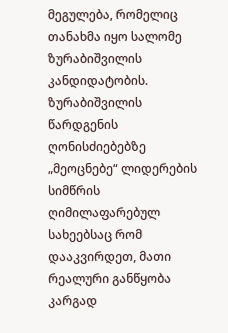მეგულება, რომელიც თანახმა იყო სალომე ზურაბიშვილის კანდიდატობის. ზურაბიშვილის წარდგენის ღონისძიებებზე „მეოცნებე“ ლიდერების სიმწრის ღიმილაფარებულ სახეებსაც რომ დააკვირდეთ, მათი რეალური განწყობა კარგად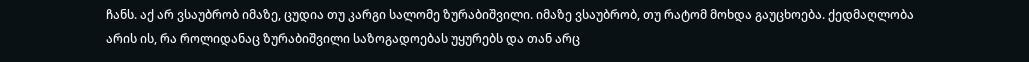ჩანს. აქ არ ვსაუბრობ იმაზე, ცუდია თუ კარგი სალომე ზურაბიშვილი. იმაზე ვსაუბრობ, თუ რატომ მოხდა გაუცხოება. ქედმაღლობა არის ის, რა როლიდანაც ზურაბიშვილი საზოგადოებას უყურებს და თან არც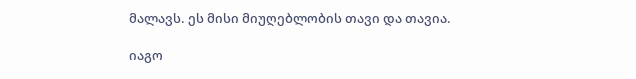მალავს. ეს მისი მიუღებლობის თავი და თავია.

იაგო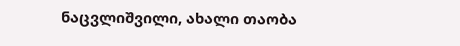ნაცვლიშვილი, ახალი თაობა